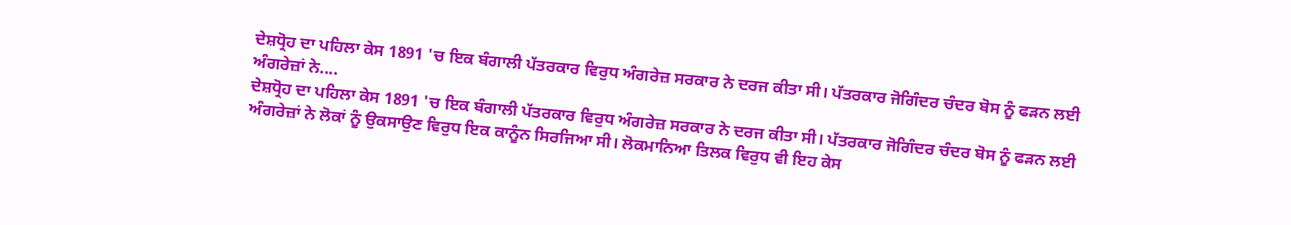ਦੇਸ਼ਧ੍ਰੋਹ ਦਾ ਪਹਿਲਾ ਕੇਸ 1891 'ਚ ਇਕ ਬੰਗਾਲੀ ਪੱਤਰਕਾਰ ਵਿਰੁਧ ਅੰਗਰੇਜ਼ ਸਰਕਾਰ ਨੇ ਦਰਜ ਕੀਤਾ ਸੀ। ਪੱਤਰਕਾਰ ਜੋਗਿੰਦਰ ਚੰਦਰ ਬੋਸ ਨੂੰ ਫੜਨ ਲਈ ਅੰਗਰੇਜ਼ਾਂ ਨੇ....
ਦੇਸ਼ਧ੍ਰੋਹ ਦਾ ਪਹਿਲਾ ਕੇਸ 1891 'ਚ ਇਕ ਬੰਗਾਲੀ ਪੱਤਰਕਾਰ ਵਿਰੁਧ ਅੰਗਰੇਜ਼ ਸਰਕਾਰ ਨੇ ਦਰਜ ਕੀਤਾ ਸੀ। ਪੱਤਰਕਾਰ ਜੋਗਿੰਦਰ ਚੰਦਰ ਬੋਸ ਨੂੰ ਫੜਨ ਲਈ ਅੰਗਰੇਜ਼ਾਂ ਨੇ ਲੋਕਾਂ ਨੂੰ ਉਕਸਾਉਣ ਵਿਰੁਧ ਇਕ ਕਾਨੂੰਨ ਸਿਰਜਿਆ ਸੀ। ਲੋਕਮਾਨਿਆ ਤਿਲਕ ਵਿਰੁਧ ਵੀ ਇਹ ਕੇਸ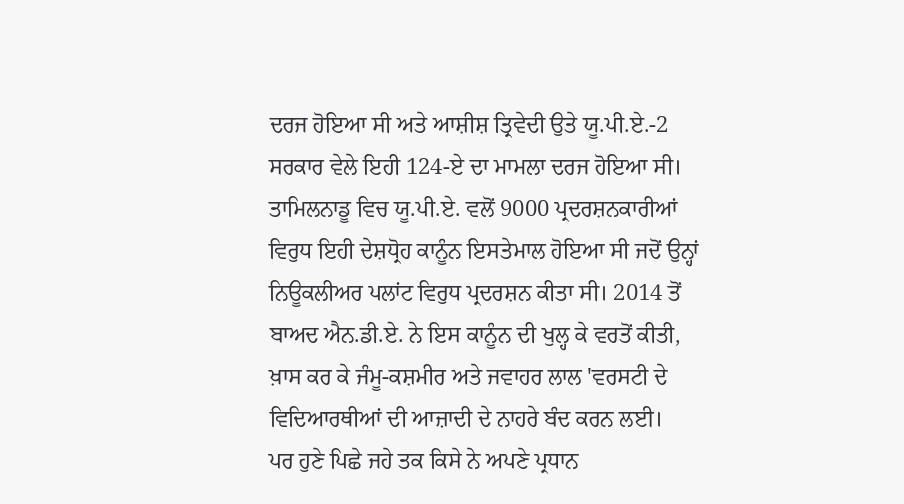ਦਰਜ ਹੋਇਆ ਸੀ ਅਤੇ ਆਸ਼ੀਸ਼ ਤ੍ਰਿਵੇਦੀ ਉਤੇ ਯੂ.ਪੀ.ਏ.-2 ਸਰਕਾਰ ਵੇਲੇ ਇਹੀ 124-ਏ ਦਾ ਮਾਮਲਾ ਦਰਜ ਹੋਇਆ ਸੀ। ਤਾਮਿਲਨਾਡੂ ਵਿਚ ਯੂ.ਪੀ.ਏ. ਵਲੋਂ 9000 ਪ੍ਰਦਰਸ਼ਨਕਾਰੀਆਂ ਵਿਰੁਧ ਇਹੀ ਦੇਸ਼ਧ੍ਰੋਹ ਕਾਨੂੰਨ ਇਸਤੇਮਾਲ ਹੋਇਆ ਸੀ ਜਦੋਂ ਉਨ੍ਹਾਂ ਨਿਊਕਲੀਅਰ ਪਲਾਂਟ ਵਿਰੁਧ ਪ੍ਰਦਰਸ਼ਨ ਕੀਤਾ ਸੀ। 2014 ਤੋਂ ਬਾਅਦ ਐਨ.ਡੀ.ਏ. ਨੇ ਇਸ ਕਾਨੂੰਨ ਦੀ ਖੁਲ੍ਹ ਕੇ ਵਰਤੋਂ ਕੀਤੀ, ਖ਼ਾਸ ਕਰ ਕੇ ਜੰਮੂ-ਕਸ਼ਮੀਰ ਅਤੇ ਜਵਾਹਰ ਲਾਲ 'ਵਰਸਟੀ ਦੇ ਵਿਦਿਆਰਥੀਆਂ ਦੀ ਆਜ਼ਾਦੀ ਦੇ ਨਾਹਰੇ ਬੰਦ ਕਰਨ ਲਈ।
ਪਰ ਹੁਣੇ ਪਿਛੇ ਜਹੇ ਤਕ ਕਿਸੇ ਨੇ ਅਪਣੇ ਪ੍ਰਧਾਨ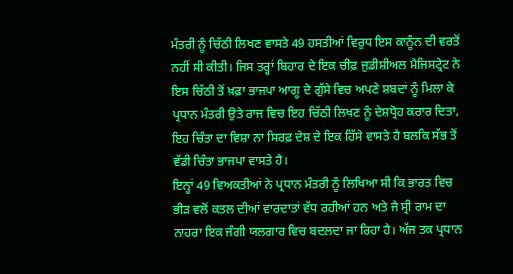ਮੰਤਰੀ ਨੂੰ ਚਿੱਠੀ ਲਿਖਣ ਵਾਸਤੇ 49 ਹਸਤੀਆਂ ਵਿਰੁਧ ਇਸ ਕਾਨੂੰਨ ਦੀ ਵਰਤੋਂ ਨਹੀਂ ਸੀ ਕੀਤੀ। ਜਿਸ ਤਰ੍ਹਾਂ ਬਿਹਾਰ ਦੇ ਇਕ ਚੀਫ਼ ਜੁਡੀਸ਼ੀਅਲ ਮੈਜਿਸਟ੍ਰੇਟ ਨੇ ਇਸ ਚਿੱਠੀ ਤੋਂ ਖ਼ਫ਼ਾ ਭਾਜਪਾ ਆਗੂ ਦੇ ਗੁੱਸੇ ਵਿਚ ਅਪਣੇ ਸ਼ਬਦਾਂ ਨੂੰ ਮਿਲਾ ਕੇ ਪ੍ਰਧਾਨ ਮੰਤਰੀ ਉਤੇ ਰਾਜ ਵਿਚ ਇਹ ਚਿੱਠੀ ਲਿਖਣ ਨੂੰ ਦੇਸ਼ਧ੍ਰੋਹ ਕਰਾਰ ਦਿਤਾ, ਇਹ ਚਿੰਤਾ ਦਾ ਵਿਸ਼ਾ ਨਾ ਸਿਰਫ਼ ਦੇਸ਼ ਦੇ ਇਕ ਹਿੱਸੇ ਵਾਸਤੇ ਹੈ ਬਲਕਿ ਸੱਭ ਤੋਂ ਵੱਡੀ ਚਿੰਤਾ ਭਾਜਪਾ ਵਾਸਤੇ ਹੈ।
ਇਨ੍ਹਾਂ 49 ਵਿਅਕਤੀਆਂ ਨੇ ਪ੍ਰਧਾਨ ਮੰਤਰੀ ਨੂੰ ਲਿਖਿਆ ਸੀ ਕਿ ਭਾਰਤ ਵਿਚ ਭੀੜ ਵਲੋਂ ਕਤਲ ਦੀਆਂ ਵਾਰਦਾਤਾਂ ਵੱਧ ਰਹੀਆਂ ਹਨ ਅਤੇ ਜੈ ਸ੍ਰੀ ਰਾਮ ਦਾ ਨਾਹਰਾ ਇਕ ਜੰਗੀ ਯਲਗਾਰ ਵਿਚ ਬਦਲਦਾ ਜਾ ਰਿਹਾ ਹੈ। ਅੱਜ ਤਕ ਪ੍ਰਧਾਨ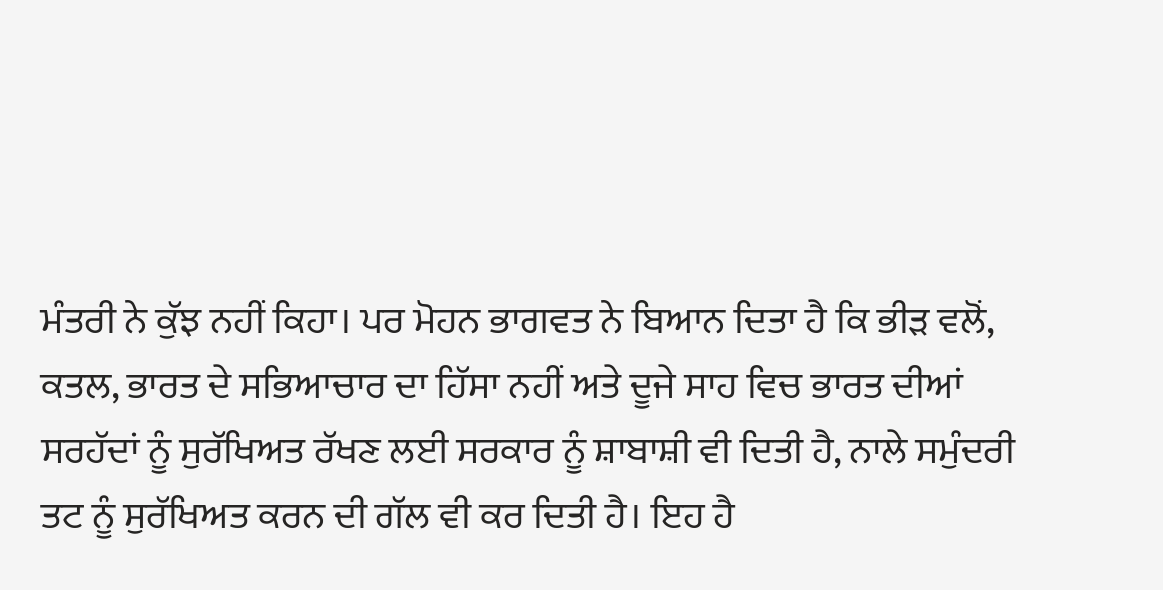ਮੰਤਰੀ ਨੇ ਕੁੱਝ ਨਹੀਂ ਕਿਹਾ। ਪਰ ਮੋਹਨ ਭਾਗਵਤ ਨੇ ਬਿਆਨ ਦਿਤਾ ਹੈ ਕਿ ਭੀੜ ਵਲੋਂ, ਕਤਲ, ਭਾਰਤ ਦੇ ਸਭਿਆਚਾਰ ਦਾ ਹਿੱਸਾ ਨਹੀਂ ਅਤੇ ਦੂਜੇ ਸਾਹ ਵਿਚ ਭਾਰਤ ਦੀਆਂ ਸਰਹੱਦਾਂ ਨੂੰ ਸੁਰੱਖਿਅਤ ਰੱਖਣ ਲਈ ਸਰਕਾਰ ਨੂੰ ਸ਼ਾਬਾਸ਼ੀ ਵੀ ਦਿਤੀ ਹੈ, ਨਾਲੇ ਸਮੁੰਦਰੀ ਤਟ ਨੂੰ ਸੁਰੱਖਿਅਤ ਕਰਨ ਦੀ ਗੱਲ ਵੀ ਕਰ ਦਿਤੀ ਹੈ। ਇਹ ਹੈ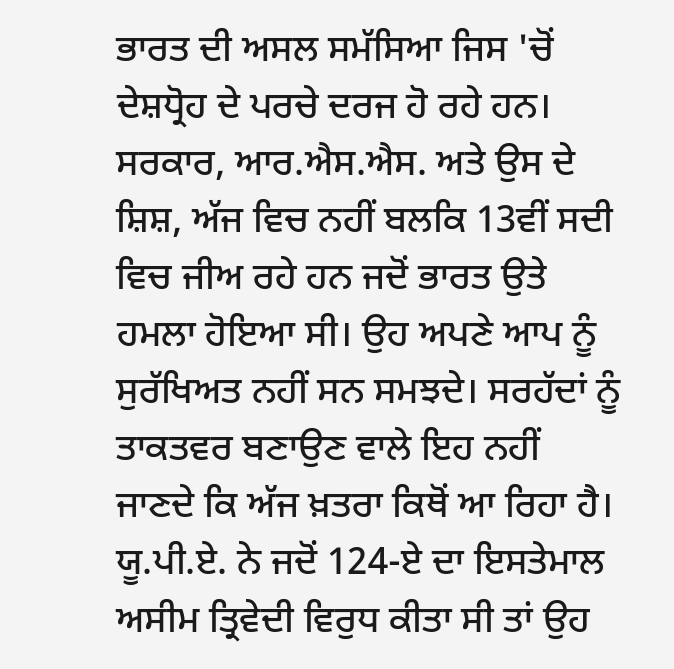ਭਾਰਤ ਦੀ ਅਸਲ ਸਮੱਸਿਆ ਜਿਸ 'ਚੋਂ ਦੇਸ਼ਧ੍ਰੋਹ ਦੇ ਪਰਚੇ ਦਰਜ ਹੋ ਰਹੇ ਹਨ।
ਸਰਕਾਰ, ਆਰ.ਐਸ.ਐਸ. ਅਤੇ ਉਸ ਦੇ ਸ਼ਿਸ਼, ਅੱਜ ਵਿਚ ਨਹੀਂ ਬਲਕਿ 13ਵੀਂ ਸਦੀ ਵਿਚ ਜੀਅ ਰਹੇ ਹਨ ਜਦੋਂ ਭਾਰਤ ਉਤੇ ਹਮਲਾ ਹੋਇਆ ਸੀ। ਉਹ ਅਪਣੇ ਆਪ ਨੂੰ ਸੁਰੱਖਿਅਤ ਨਹੀਂ ਸਨ ਸਮਝਦੇ। ਸਰਹੱਦਾਂ ਨੂੰ ਤਾਕਤਵਰ ਬਣਾਉਣ ਵਾਲੇ ਇਹ ਨਹੀਂ ਜਾਣਦੇ ਕਿ ਅੱਜ ਖ਼ਤਰਾ ਕਿਥੋਂ ਆ ਰਿਹਾ ਹੈ। ਯੂ.ਪੀ.ਏ. ਨੇ ਜਦੋਂ 124-ਏ ਦਾ ਇਸਤੇਮਾਲ ਅਸੀਮ ਤ੍ਰਿਵੇਦੀ ਵਿਰੁਧ ਕੀਤਾ ਸੀ ਤਾਂ ਉਹ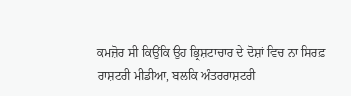ਕਮਜ਼ੋਰ ਸੀ ਕਿਉਂਕਿ ਉਹ ਭ੍ਰਿਸ਼ਟਾਚਾਰ ਦੇ ਦੋਸ਼ਾਂ ਵਿਚ ਨਾ ਸਿਰਫ਼ ਰਾਸ਼ਟਰੀ ਮੀਡੀਆ, ਬਲਕਿ ਅੰਤਰਰਾਸ਼ਟਰੀ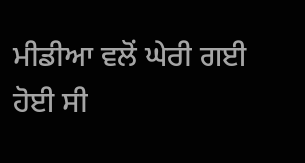ਮੀਡੀਆ ਵਲੋਂ ਘੇਰੀ ਗਈ ਹੋਈ ਸੀ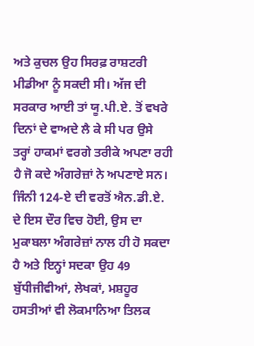ਅਤੇ ਕੁਚਲ ਉਹ ਸਿਰਫ਼ ਰਾਸ਼ਟਰੀ ਮੀਡੀਆ ਨੂੰ ਸਕਦੀ ਸੀ। ਅੱਜ ਦੀ ਸਰਕਾਰ ਆਈ ਤਾਂ ਯੂ.ਪੀ.ਏ. ਤੋਂ ਵਖਰੇ ਦਿਨਾਂ ਦੇ ਵਾਅਦੇ ਲੈ ਕੇ ਸੀ ਪਰ ਉਸੇ ਤਰ੍ਹਾਂ ਹਾਕਮਾਂ ਵਰਗੇ ਤਰੀਕੇ ਅਪਣਾ ਰਹੀ ਹੈ ਜੋ ਕਦੇ ਅੰਗਰੇਜ਼ਾਂ ਨੇ ਅਪਣਾਏ ਸਨ।
ਜਿੰਨੀ 124-ਏ ਦੀ ਵਰਤੋਂ ਐਨ.ਡੀ.ਏ. ਦੇ ਇਸ ਦੌਰ ਵਿਚ ਹੋਈ, ਉਸ ਦਾ ਮੁਕਾਬਲਾ ਅੰਗਰੇਜ਼ਾਂ ਨਾਲ ਹੀ ਹੋ ਸਕਦਾ ਹੈ ਅਤੇ ਇਨ੍ਹਾਂ ਸਦਕਾ ਉਹ 49 ਬੁੱਧੀਜੀਵੀਆਂ, ਲੇਖਕਾਂ, ਮਸ਼ਹੂਰ ਹਸਤੀਆਂ ਵੀ ਲੋਕਮਾਨਿਆ ਤਿਲਕ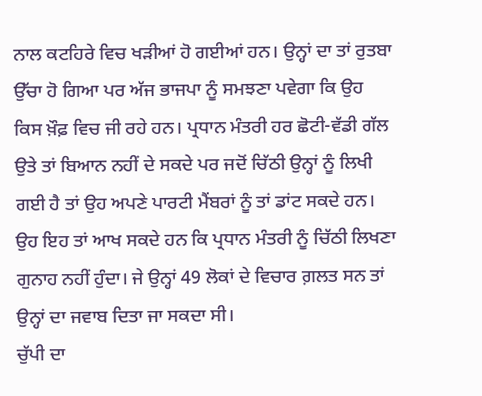ਨਾਲ ਕਟਹਿਰੇ ਵਿਚ ਖੜੀਆਂ ਹੋ ਗਈਆਂ ਹਨ। ਉਨ੍ਹਾਂ ਦਾ ਤਾਂ ਰੁਤਬਾ ਉੱਚਾ ਹੋ ਗਿਆ ਪਰ ਅੱਜ ਭਾਜਪਾ ਨੂੰ ਸਮਝਣਾ ਪਵੇਗਾ ਕਿ ਉਹ ਕਿਸ ਖ਼ੌਫ਼ ਵਿਚ ਜੀ ਰਹੇ ਹਨ। ਪ੍ਰਧਾਨ ਮੰਤਰੀ ਹਰ ਛੋਟੀ-ਵੱਡੀ ਗੱਲ ਉਤੇ ਤਾਂ ਬਿਆਨ ਨਹੀਂ ਦੇ ਸਕਦੇ ਪਰ ਜਦੋਂ ਚਿੱਠੀ ਉਨ੍ਹਾਂ ਨੂੰ ਲਿਖੀ ਗਈ ਹੈ ਤਾਂ ਉਹ ਅਪਣੇ ਪਾਰਟੀ ਮੈਂਬਰਾਂ ਨੂੰ ਤਾਂ ਡਾਂਟ ਸਕਦੇ ਹਨ। ਉਹ ਇਹ ਤਾਂ ਆਖ ਸਕਦੇ ਹਨ ਕਿ ਪ੍ਰਧਾਨ ਮੰਤਰੀ ਨੂੰ ਚਿੱਠੀ ਲਿਖਣਾ ਗੁਨਾਹ ਨਹੀਂ ਹੁੰਦਾ। ਜੇ ਉਨ੍ਹਾਂ 49 ਲੋਕਾਂ ਦੇ ਵਿਚਾਰ ਗ਼ਲਤ ਸਨ ਤਾਂ ਉਨ੍ਹਾਂ ਦਾ ਜਵਾਬ ਦਿਤਾ ਜਾ ਸਕਦਾ ਸੀ।
ਚੁੱਪੀ ਦਾ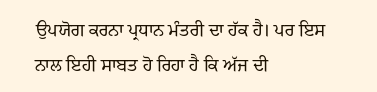ਉਪਯੋਗ ਕਰਨਾ ਪ੍ਰਧਾਨ ਮੰਤਰੀ ਦਾ ਹੱਕ ਹੈ। ਪਰ ਇਸ ਨਾਲ ਇਹੀ ਸਾਬਤ ਹੋ ਰਿਹਾ ਹੈ ਕਿ ਅੱਜ ਦੀ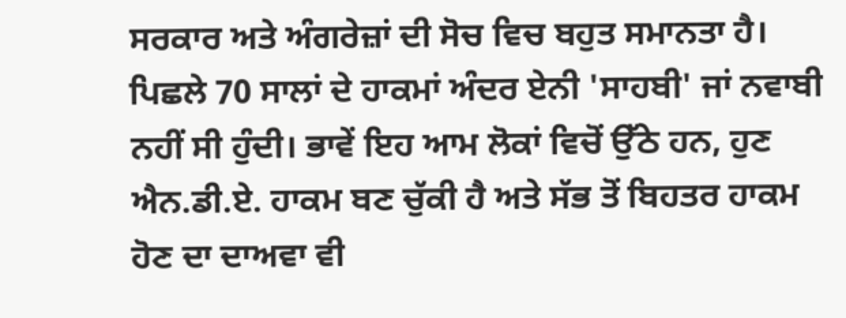ਸਰਕਾਰ ਅਤੇ ਅੰਗਰੇਜ਼ਾਂ ਦੀ ਸੋਚ ਵਿਚ ਬਹੁਤ ਸਮਾਨਤਾ ਹੈ। ਪਿਛਲੇ 70 ਸਾਲਾਂ ਦੇ ਹਾਕਮਾਂ ਅੰਦਰ ਏਨੀ 'ਸਾਹਬੀ' ਜਾਂ ਨਵਾਬੀ ਨਹੀਂ ਸੀ ਹੁੰਦੀ। ਭਾਵੇਂ ਇਹ ਆਮ ਲੋਕਾਂ ਵਿਚੋਂ ਉੱਠੇ ਹਨ, ਹੁਣ ਐਨ.ਡੀ.ਏ. ਹਾਕਮ ਬਣ ਚੁੱਕੀ ਹੈ ਅਤੇ ਸੱਭ ਤੋਂ ਬਿਹਤਰ ਹਾਕਮ ਹੋਣ ਦਾ ਦਾਅਵਾ ਵੀ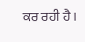ਕਰ ਰਹੀ ਹੈ।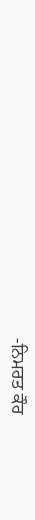-ਨਿਮਰਤ ਕੌਰ